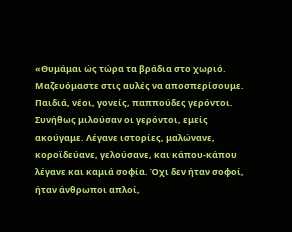«Θυμάμαι ώς τώρα τα βράδια στο χωριό. Μαζευόμαστε στις αυλές να αποσπερίσουμε. Παιδιά, νέοι, γονείς, παππούδες γερόντοι. Συνήθως μιλούσαν οι γερόντοι, εμείς ακούγαμε. Λέγανε ιστορίες, μαλώνανε, κοροϊδεύανε, γελούσανε, και κάπου-κάπου λέγανε και καμιά σοφία. Όχι δεν ήταν σοφοί, ήταν άνθρωποι απλοί,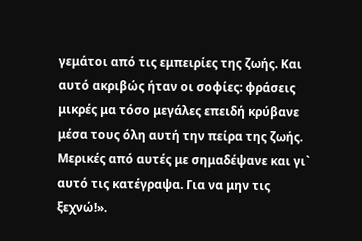γεμάτοι από τις εμπειρίες της ζωής. Και αυτό ακριβώς ήταν οι σοφίες: φράσεις μικρές μα τόσο μεγάλες επειδή κρύβανε μέσα τους όλη αυτή την πείρα της ζωής. Μερικές από αυτές με σημαδέψανε και γι` αυτό τις κατέγραψα. Για να μην τις ξεχνώ!».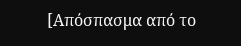[Απόσπασμα από το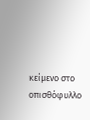κείμενο στο οπισθόφυλλο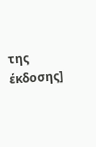της έκδοσης]